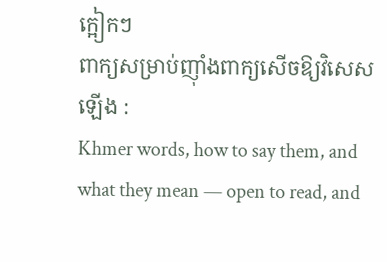ក្អៀកៗ
ពាក្យសម្រាប់ញ៉ាំងពាក្យសើចឱ្យវិសេសឡើង :
Khmer words, how to say them, and what they mean — open to read, and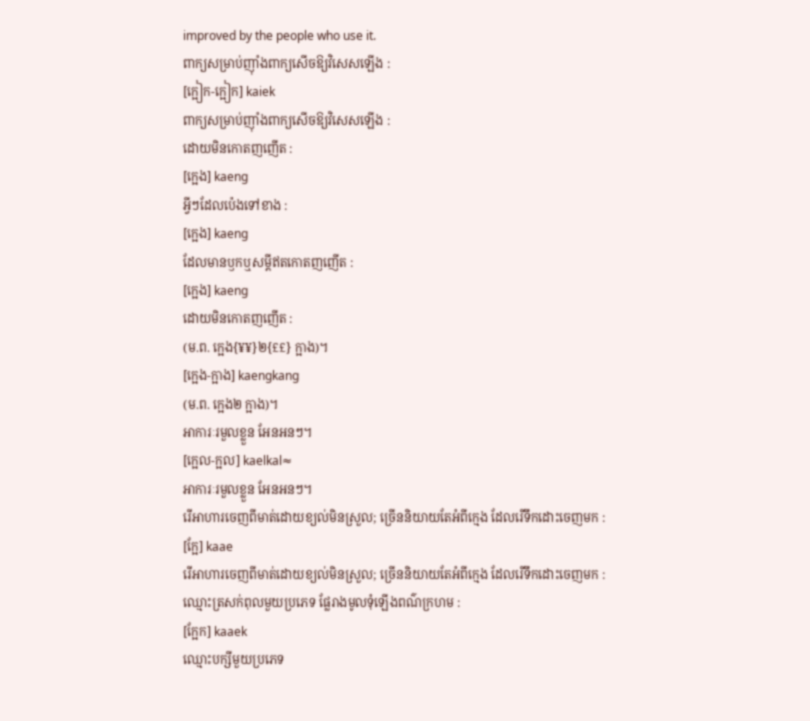improved by the people who use it.
ពាក្យសម្រាប់ញ៉ាំងពាក្យសើចឱ្យវិសេសឡើង :
[ក្អៀក-ក្អៀក] kaiek
ពាក្យសម្រាប់ញ៉ាំងពាក្យសើចឱ្យវិសេសឡើង :
ដោយមិនកោតញញើត :
[ក្អេង] kaeng
អ្វីៗដែលប៉េងទៅខាង :
[ក្អេង] kaeng
ដែលមានឫកឬសម្ដីឥតកោតញញើត :
[ក្អេង] kaeng
ដោយមិនកោតញញើត :
(ម.ព. ក្អេង{¥¥}២{££} ក្អាង)។
[ក្អេង-ក្អាង] kaengkang
(ម.ព. ក្អេង២ ក្អាង)។
អាការៈរមួលខ្លួន អែនអនៗ។
[ក្អេល-ក្អល] kaelkal≈
អាការៈរមួលខ្លួន អែនអនៗ។
រើអាហារចេញពីមាត់ដោយខ្យល់មិនស្រួល; ច្រើននិយាយតែអំពីក្មេង ដែលរើទឹកដោះចេញមក :
[ក្អែ] kaae
រើអាហារចេញពីមាត់ដោយខ្យល់មិនស្រួល; ច្រើននិយាយតែអំពីក្មេង ដែលរើទឹកដោះចេញមក :
ឈ្មោះត្រសក់ពុលមួយប្រភេទ ផ្លែរាងមូលទុំឡើងពណ៌ក្រហម :
[ក្អែក] kaaek
ឈ្មោះបក្សីមួយប្រភេទ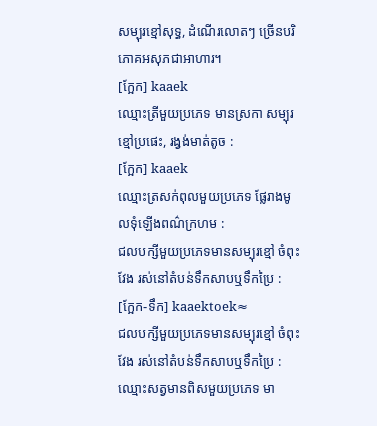សម្បុរខ្មៅសុទ្ធ, ដំណើរលោតៗ ច្រើនបរិភោគអសុភជាអាហារ។
[ក្អែក] kaaek
ឈ្មោះត្រីមួយប្រភេទ មានស្រកា សម្បុរខ្មៅប្រផេះ, រង្វង់មាត់តូច :
[ក្អែក] kaaek
ឈ្មោះត្រសក់ពុលមួយប្រភេទ ផ្លែរាងមូលទុំឡើងពណ៌ក្រហម :
ជលបក្សីមួយប្រភេទមានសម្បុរខ្មៅ ចំពុះវែង រស់នៅតំបន់ទឹកសាបឬទឹកប្រៃ :
[ក្អែក-ទឹក] kaaektoek≈
ជលបក្សីមួយប្រភេទមានសម្បុរខ្មៅ ចំពុះវែង រស់នៅតំបន់ទឹកសាបឬទឹកប្រៃ :
ឈ្មោះសត្វមានពិសមួយប្រភេទ មា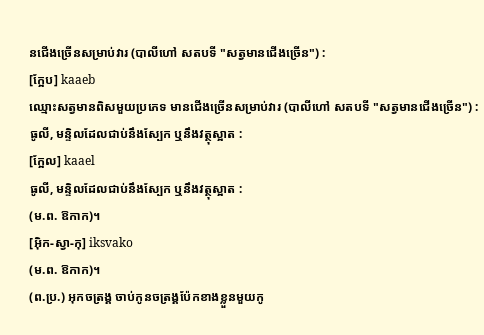នជើងច្រើនសម្រាប់វារ (បាលីហៅ សតបទី "សត្វមានជើងច្រើន") :
[ក្អែប] kaaeb
ឈ្មោះសត្វមានពិសមួយប្រភេទ មានជើងច្រើនសម្រាប់វារ (បាលីហៅ សតបទី "សត្វមានជើងច្រើន") :
ធូលី, មន្ទិលដែលជាប់នឹងស្បែក ឬនឹងវត្ថុស្អាត :
[ក្អែល] kaael
ធូលី, មន្ទិលដែលជាប់នឹងស្បែក ឬនឹងវត្ថុស្អាត :
(ម.ព. ឱកាក)។
[អ៊ិក-ស្វា-កុ] iksvako
(ម.ព. ឱកាក)។
(ព.ប្រ.) អុកចត្រង្គ ចាប់កូនចត្រង្គប៉ែកខាងខ្លួនមួយកូ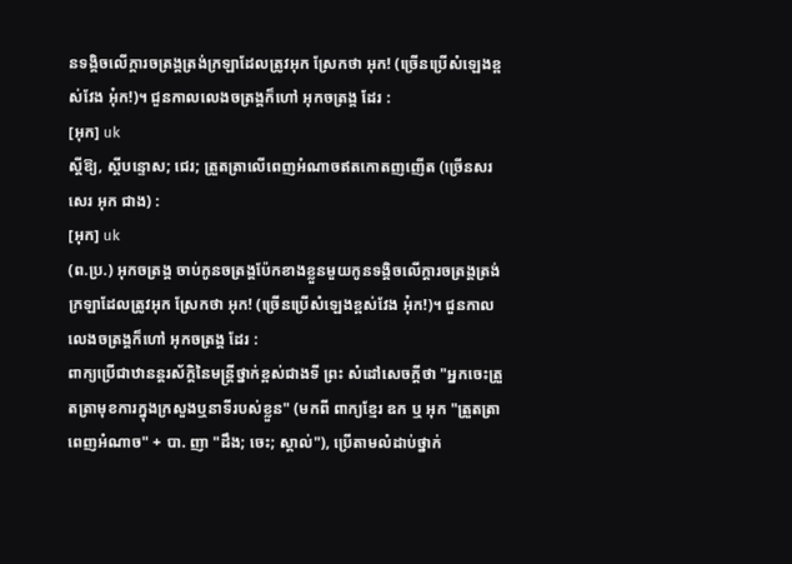នទង្គិចលើក្ដារចត្រង្គត្រង់ក្រឡាដែលត្រូវអុក ស្រែកថា អុក! (ច្រើនប្រើសំឡេងខ្ពស់វែង អុ៎ក!)។ ជួនកាលលេងចត្រង្គក៏ហៅ អុកចត្រង្គ ដែរ :
[អុក] uk
ស្ដីឱ្យ, ស្ដីបន្ទោស; ជេរ; ត្រួតត្រាលើពេញអំណាចឥតកោតញញើត (ច្រើនសរសេរ អុក ជាង) :
[អុក] uk
(ព.ប្រ.) អុកចត្រង្គ ចាប់កូនចត្រង្គប៉ែកខាងខ្លួនមួយកូនទង្គិចលើក្ដារចត្រង្គត្រង់ក្រឡាដែលត្រូវអុក ស្រែកថា អុក! (ច្រើនប្រើសំឡេងខ្ពស់វែង អុ៎ក!)។ ជួនកាលលេងចត្រង្គក៏ហៅ អុកចត្រង្គ ដែរ :
ពាក្យប្រើជាឋានន្តរស័ក្ដិនៃមន្ត្រីថ្នាក់ខ្ពស់ជាងទី ព្រះ សំដៅសេចក្ដីថា "អ្នកចេះត្រួតត្រាមុខការក្នុងក្រសួងឬនាទីរបស់ខ្លួន" (មកពី ពាក្យខ្មែរ ឧក ឬ អុក "ត្រួតត្រាពេញអំណាច" + បា. ញា "ដឹង; ចេះ; ស្គាល់"), ប្រើតាមលំដាប់ថ្នាក់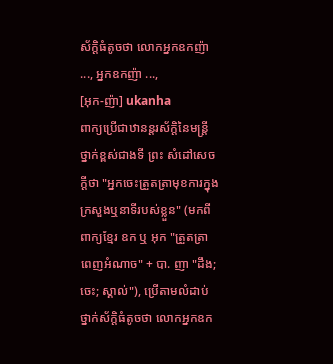ស័ក្ដិធំតូចថា លោកអ្នកឧកញ៉ា ..., អ្នកឧកញ៉ា ...,
[អុក-ញ៉ា] ukanha
ពាក្យប្រើជាឋានន្តរស័ក្ដិនៃមន្ត្រីថ្នាក់ខ្ពស់ជាងទី ព្រះ សំដៅសេចក្ដីថា "អ្នកចេះត្រួតត្រាមុខការក្នុងក្រសួងឬនាទីរបស់ខ្លួន" (មកពី ពាក្យខ្មែរ ឧក ឬ អុក "ត្រួតត្រាពេញអំណាច" + បា. ញា "ដឹង; ចេះ; ស្គាល់"), ប្រើតាមលំដាប់ថ្នាក់ស័ក្ដិធំតូចថា លោកអ្នកឧក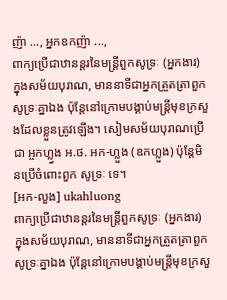ញ៉ា ..., អ្នកឧកញ៉ា ...,
ពាក្យប្រើជាឋានន្តរនៃមន្ត្រីពួកសូទ្រៈ (អ្នកងារ) ក្នុងសម័យបុរាណ, មាននាទីជាអ្នកត្រួតត្រាពួកសូទ្រៈគ្នាឯង ប៉ុន្តែនៅក្រោមបង្គាប់មន្ត្រីមុខក្រសួងដែលខ្លួនត្រូវឡើង។ សៀមសម័យបុរាណប្រើជា អ្ចកហ្ល្វង អ.ថ. អក-ហ្លួង (ឧកហ្លួង) ប៉ុន្តែមិនប្រើចំពោះពួក សូទ្រៈ ទេ។
[អក-លួង] ukahluong
ពាក្យប្រើជាឋានន្តរនៃមន្ត្រីពួកសូទ្រៈ (អ្នកងារ) ក្នុងសម័យបុរាណ, មាននាទីជាអ្នកត្រួតត្រាពួកសូទ្រៈគ្នាឯង ប៉ុន្តែនៅក្រោមបង្គាប់មន្ត្រីមុខក្រសួ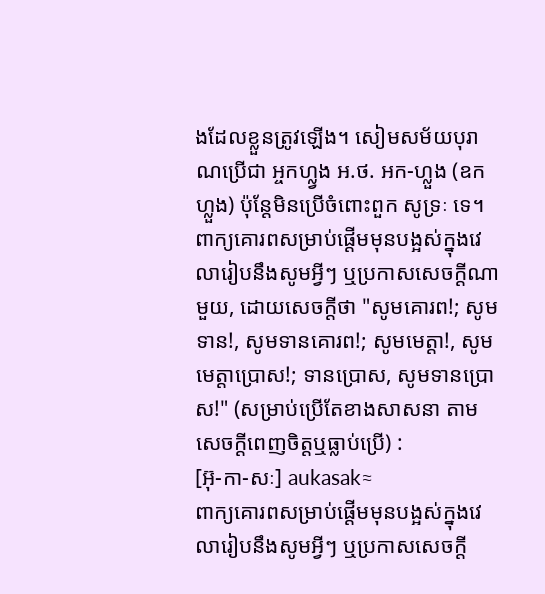ងដែលខ្លួនត្រូវឡើង។ សៀមសម័យបុរាណប្រើជា អ្ចកហ្ល្វង អ.ថ. អក-ហ្លួង (ឧកហ្លួង) ប៉ុន្តែមិនប្រើចំពោះពួក សូទ្រៈ ទេ។
ពាក្យគោរពសម្រាប់ផ្ដើមមុនបង្អស់ក្នុងវេលារៀបនឹងសូមអ្វីៗ ឬប្រកាសសេចក្ដីណាមួយ, ដោយសេចក្ដីថា "សូមគោរព!; សូមទាន!, សូមទានគោរព!; សូមមេត្តា!, សូមមេត្តាប្រោស!; ទានប្រោស, សូមទានប្រោស!" (សម្រាប់ប្រើតែខាងសាសនា តាមសេចក្ដីពេញចិត្តឬធ្លាប់ប្រើ) :
[អ៊ុ-កា-សៈ] aukasak≈
ពាក្យគោរពសម្រាប់ផ្ដើមមុនបង្អស់ក្នុងវេលារៀបនឹងសូមអ្វីៗ ឬប្រកាសសេចក្ដី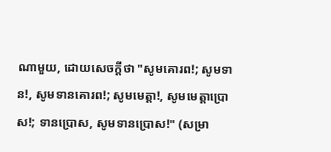ណាមួយ, ដោយសេចក្ដីថា "សូមគោរព!; សូមទាន!, សូមទានគោរព!; សូមមេត្តា!, សូមមេត្តាប្រោស!; ទានប្រោស, សូមទានប្រោស!" (សម្រា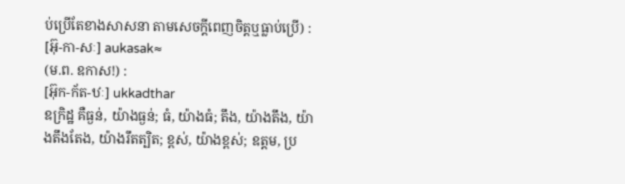ប់ប្រើតែខាងសាសនា តាមសេចក្ដីពេញចិត្តឬធ្លាប់ប្រើ) :
[អ៊ុ-កា-សៈ] aukasak≈
(ម.ព. ឧកាស!) :
[អ៊ុក-ក័ត-ឋៈ] ukkadthar
ឧក្រិដ្ឋ គឺធ្ងន់, យ៉ាងធ្ងន់; ធំ, យ៉ាងធំ; តឹង, យ៉ាងតឹង, យ៉ាងតឹងតែង, យ៉ាងរឹតត្បិត; ខ្ពស់, យ៉ាងខ្ពស់; ឧត្តម, ប្រ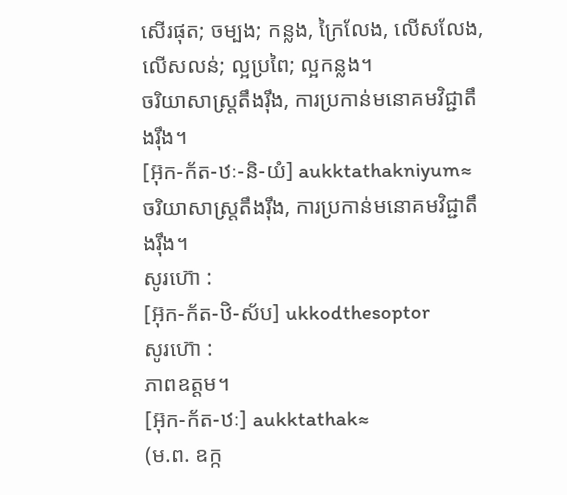សើរផុត; ចម្បង; កន្លង, ក្រៃលែង, លើសលែង, លើសលន់; ល្អប្រពៃ; ល្អកន្លង។
ចរិយាសាស្ត្រតឹងរ៉ឹង, ការប្រកាន់មនោគមវិជ្ជាតឹងរ៉ឹង។
[អ៊ុក-ក័ត-ឋៈ-និ-យំ] aukktathakniyum≈
ចរិយាសាស្ត្រតឹងរ៉ឹង, ការប្រកាន់មនោគមវិជ្ជាតឹងរ៉ឹង។
សូរហ៊ោ :
[អ៊ុក-ក័ត-ឋិ-ស័ប] ukkodthesoptor
សូរហ៊ោ :
ភាពឧត្តម។
[អ៊ុក-ក័ត-ឋៈ] aukktathak≈
(ម.ព. ឧក្ក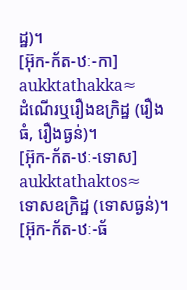ដ្ឋ)។
[អ៊ុក-ក័ត-ឋៈ-កា] aukktathakka≈
ដំណើរឬរឿងឧក្រិដ្ឋ (រឿងធំ, រឿងធ្ងន់)។
[អ៊ុក-ក័ត-ឋៈ-ទោស] aukktathaktos≈
ទោសឧក្រិដ្ឋ (ទោសធ្ងន់)។
[អ៊ុក-ក័ត-ឋៈ-ធ័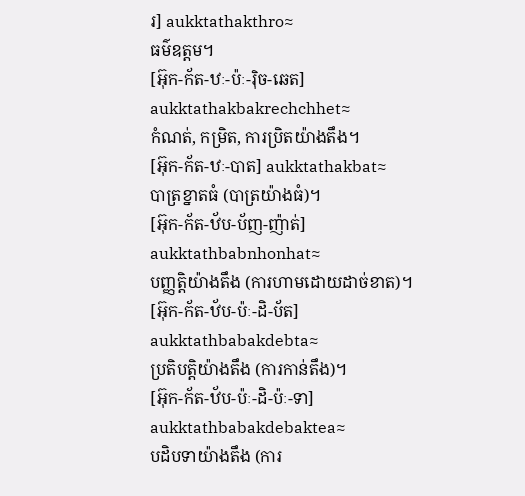រ] aukktathakthro≈
ធម៌ឧត្តម។
[អ៊ុក-ក័ត-ឋៈ-ប៉ៈ-រ៉ិច-ឆេត] aukktathakbakrechchhet≈
កំណត់, កម្រិត, ការប្រិតយ៉ាងតឹង។
[អ៊ុក-ក័ត-ឋៈ-បាត] aukktathakbat≈
បាត្រខ្នាតធំ (បាត្រយ៉ាងធំ)។
[អ៊ុក-ក័ត-ឋ័ប-ប័ញ-ញ៉ាត់] aukktathbabnhonhat≈
បញ្ញត្តិយ៉ាងតឹង (ការហាមដោយដាច់ខាត)។
[អ៊ុក-ក័ត-ឋ័ប-ប៉ៈ-ដិ-ប័ត] aukktathbabakdebta≈
ប្រតិបត្តិយ៉ាងតឹង (ការកាន់តឹង)។
[អ៊ុក-ក័ត-ឋ័ប-ប៉ៈ-ដិ-ប៉ៈ-ទា] aukktathbabakdebaktea≈
បដិបទាយ៉ាងតឹង (ការ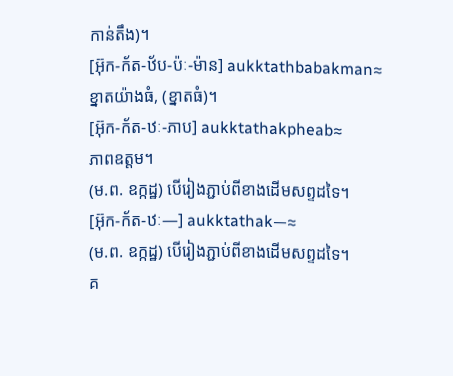កាន់តឹង)។
[អ៊ុក-ក័ត-ឋ័ប-ប៉ៈ-ម៉ាន] aukktathbabakman≈
ខ្នាតយ៉ាងធំ, (ខ្នាតធំ)។
[អ៊ុក-ក័ត-ឋៈ-ភាប] aukktathakpheab≈
ភាពឧត្តម។
(ម.ព. ឧក្កដ្ឋ) បើរៀងភ្ជាប់ពីខាងដើមសព្ទដទៃ។
[អ៊ុក-ក័ត-ឋៈ—] aukktathak—≈
(ម.ព. ឧក្កដ្ឋ) បើរៀងភ្ជាប់ពីខាងដើមសព្ទដទៃ។
គ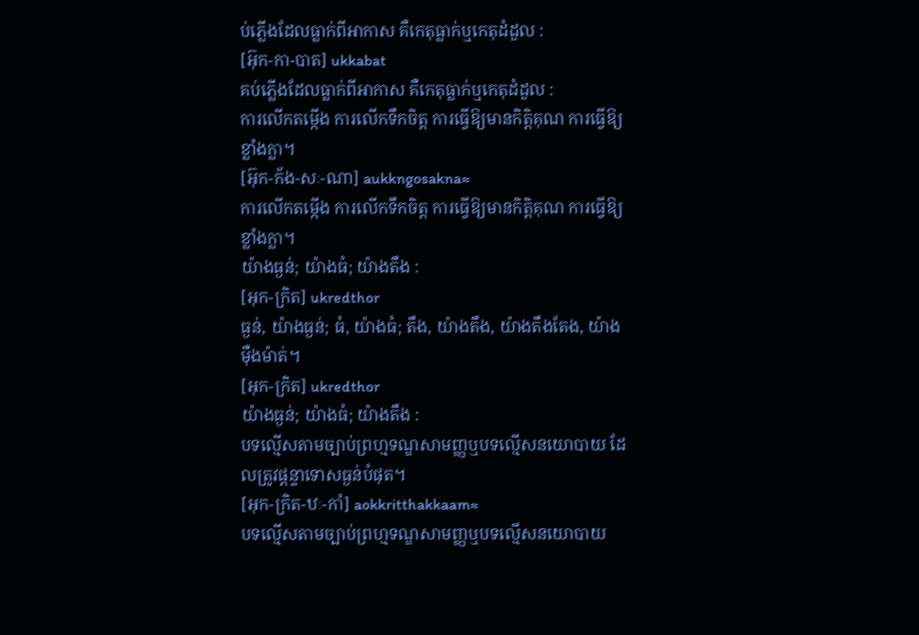ប់ភ្លើងដែលធ្លាក់ពីអាកាស គឺកេតុធ្លាក់ឬកេតុដំដួល :
[អ៊ុក-កា-បាត] ukkabat
គប់ភ្លើងដែលធ្លាក់ពីអាកាស គឺកេតុធ្លាក់ឬកេតុដំដួល :
ការលើកតម្កើង ការលើកទឹកចិត្ត ការធ្វើឱ្យមានកិត្តិគុណ ការធ្វើឱ្យខ្លាំងក្លា។
[អ៊ុក-ក័ង-សៈ-ណា] aukkngosakna≈
ការលើកតម្កើង ការលើកទឹកចិត្ត ការធ្វើឱ្យមានកិត្តិគុណ ការធ្វើឱ្យខ្លាំងក្លា។
យ៉ាងធ្ងន់; យ៉ាងធំ; យ៉ាងតឹង :
[អុក-ក្រិត] ukredthor
ធ្ងន់, យ៉ាងធ្ងន់; ធំ, យ៉ាងធំ; តឹង, យ៉ាងតឹង, យ៉ាងតឹងតែង, យ៉ាងម៉ឺងម៉ាត់។
[អុក-ក្រិត] ukredthor
យ៉ាងធ្ងន់; យ៉ាងធំ; យ៉ាងតឹង :
បទល្មើសតាមច្បាប់ព្រហ្មទណ្ឌសាមញ្ញឬបទល្មើសនយោបាយ ដែលត្រូវផ្ដន្ទាទោសធ្ងន់បំផុត។
[អុក-ក្រិត-ឋៈ-កាំ] aokkritthakkaam≈
បទល្មើសតាមច្បាប់ព្រហ្មទណ្ឌសាមញ្ញឬបទល្មើសនយោបាយ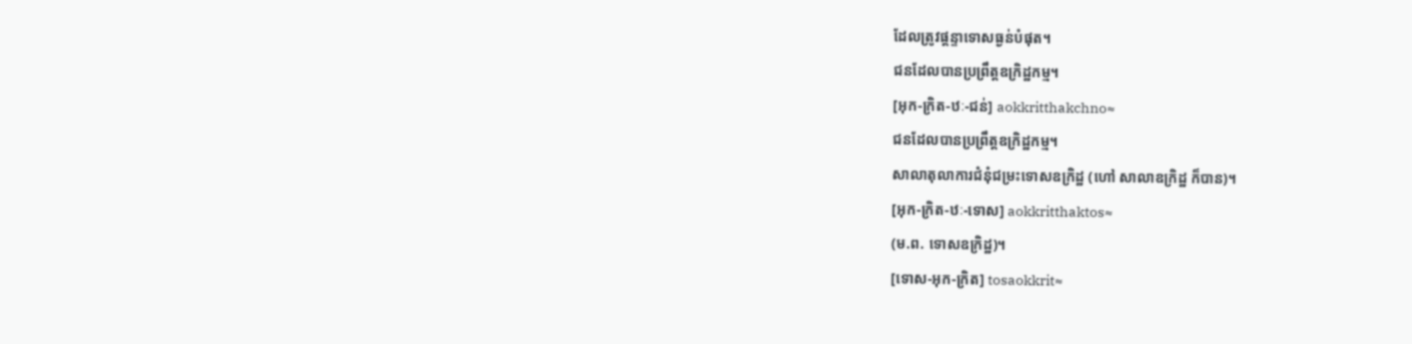ដែលត្រូវផ្ដន្ទាទោសធ្ងន់បំផុត។
ជនដែលបានប្រព្រឹត្តឧក្រិដ្ឋកម្ម។
[អុក-ក្រិត-ឋៈ-ជន់] aokkritthakchno≈
ជនដែលបានប្រព្រឹត្តឧក្រិដ្ឋកម្ម។
សាលាតុលាការជំនុំជម្រះទោសឧក្រិដ្ឋ (ហៅ សាលាឧក្រិដ្ឋ ក៏បាន)។
[អុក-ក្រិត-ឋៈ-ទោស] aokkritthaktos≈
(ម.ព. ទោសឧក្រិដ្ឋ)។
[ទោស-អុក-ក្រិត] tosaokkrit≈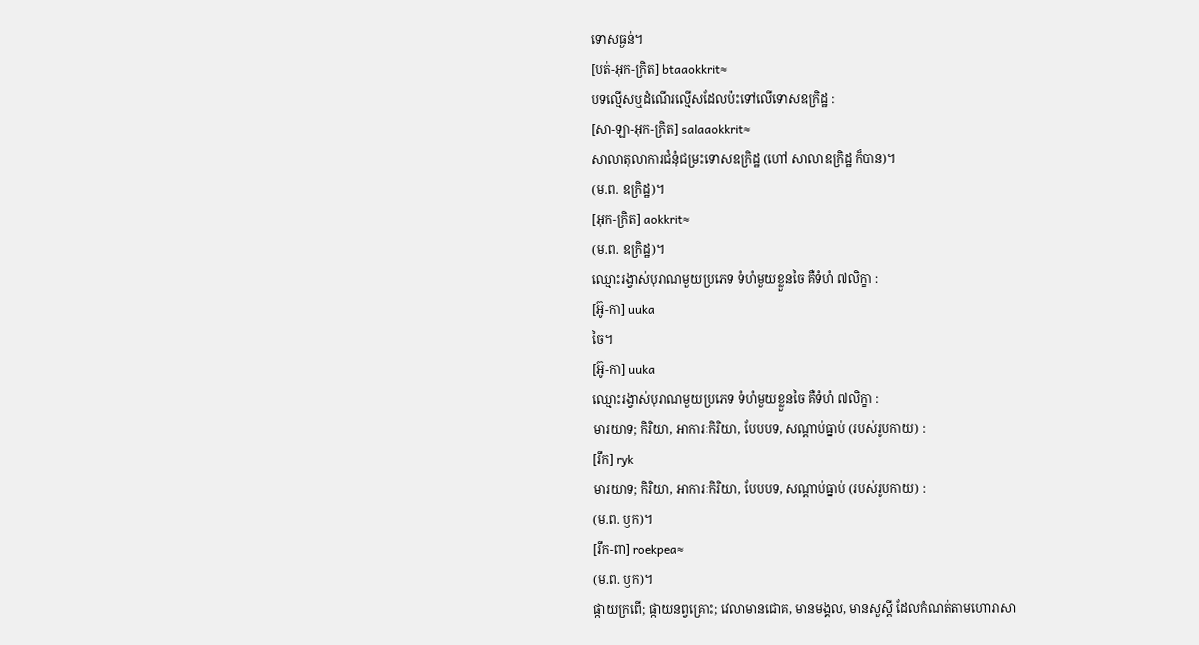ទោសធ្ងន់។
[បត់-អុក-ក្រិត] btaaokkrit≈
បទល្មើសឬដំណើរល្មើសដែលប៉ះទៅលើទោសឧក្រិដ្ឋ :
[សា-ឡា-អុក-ក្រិត] salaaokkrit≈
សាលាតុលាការជំនុំជម្រះទោសឧក្រិដ្ឋ (ហៅ សាលាឧក្រិដ្ឋ ក៏បាន)។
(ម.ព. ឧក្រិដ្ឋ)។
[អុក-ក្រិត] aokkrit≈
(ម.ព. ឧក្រិដ្ឋ)។
ឈ្មោះរង្វាស់បុរាណមួយប្រភេទ ទំហំមួយខ្លួនចៃ គឺទំហំ ៧លិក្ខា :
[អ៊ូ-កា] uuka
ចៃ។
[អ៊ូ-កា] uuka
ឈ្មោះរង្វាស់បុរាណមួយប្រភេទ ទំហំមួយខ្លួនចៃ គឺទំហំ ៧លិក្ខា :
មារយាទ; កិរិយា, អាការៈកិរិយា, បែបបទ, សណ្ដាប់ធ្នាប់ (របស់រូបកាយ) :
[រឹក] ryk
មារយាទ; កិរិយា, អាការៈកិរិយា, បែបបទ, សណ្ដាប់ធ្នាប់ (របស់រូបកាយ) :
(ម.ព. ឫក)។
[រឹក-ពា] roekpea≈
(ម.ព. ឫក)។
ផ្កាយក្រពើ; ផ្កាយនព្វគ្រោះ; វេលាមានជោគ, មានមង្គល, មានសួស្ដី ដែលកំណត់តាមហោរាសា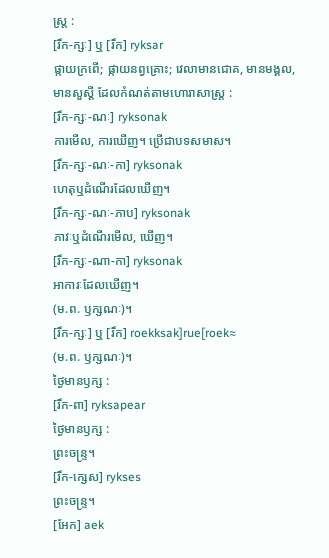ស្ត្រ :
[រឹក-ក្សៈ] ឬ [រឹក] ryksar
ផ្កាយក្រពើ; ផ្កាយនព្វគ្រោះ; វេលាមានជោគ, មានមង្គល, មានសួស្ដី ដែលកំណត់តាមហោរាសាស្ត្រ :
[រឹក-ក្សៈ-ណៈ] ryksonak
ការមើល, ការឃើញ។ ប្រើជាបទសមាស។
[រឹក-ក្សៈ-ណៈ-កា] ryksonak
ហេតុឬដំណើរដែលឃើញ។
[រឹក-ក្សៈ-ណៈ-ភាប] ryksonak
ភាវៈឬដំណើរមើល, ឃើញ។
[រឹក-ក្សៈ-ណា-កា] ryksonak
អាការៈដែលឃើញ។
(ម.ព. ឫក្សណៈ)។
[រឹក-ក្សៈ] ឬ [រឹក] roekksak]rue[roek≈
(ម.ព. ឫក្សណៈ)។
ថ្ងៃមានឫក្ស :
[រឹក-ពា] ryksapear
ថ្ងៃមានឫក្ស :
ព្រះចន្ទ្រ។
[រឹក-ក្សេស] rykses
ព្រះចន្ទ្រ។
[អែក] aek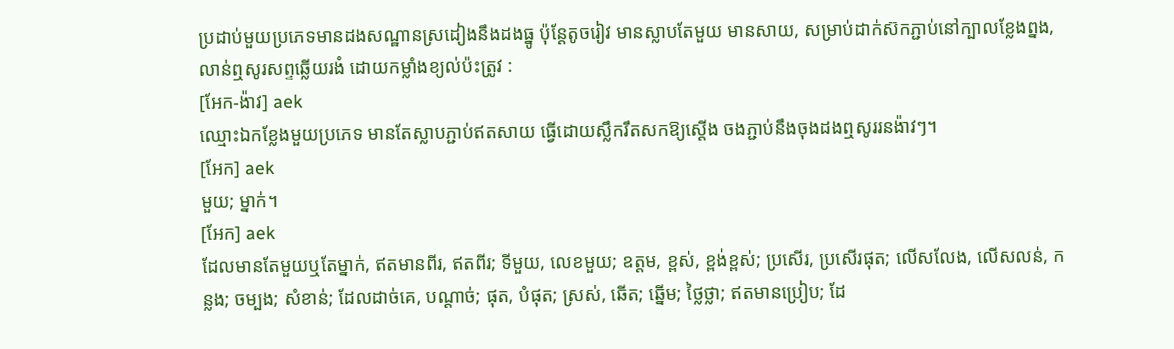ប្រដាប់មួយប្រភេទមានដងសណ្ឋានស្រដៀងនឹងដងធ្នូ ប៉ុន្តែតូចរៀវ មានស្លាបតែមួយ មានសាយ, សម្រាប់ដាក់ស៊កភ្ជាប់នៅក្បាលខ្លែងព្នង, លាន់ឮសូរសព្ទឆ្លើយរងំ ដោយកម្លាំងខ្យល់ប៉ះត្រូវ :
[អែក-ង៉ាវ] aek
ឈ្មោះឯកខ្លែងមួយប្រភេទ មានតែស្លាបភ្ជាប់ឥតសាយ ធ្វើដោយស្លឹករឹតសកឱ្យស្ដើង ចងភ្ជាប់នឹងចុងដងឮសូររនង៉ាវៗ។
[អែក] aek
មួយ; ម្នាក់។
[អែក] aek
ដែលមានតែមួយឬតែម្នាក់, ឥតមានពីរ, ឥតពីរ; ទីមួយ, លេខមួយ; ឧត្តម, ខ្ពស់, ខ្ពង់ខ្ពស់; ប្រសើរ, ប្រសើរផុត; លើសលែង, លើសលន់, កន្លង; ចម្បង; សំខាន់; ដែលដាច់គេ, បណ្ដាច់; ផុត, បំផុត; ស្រស់, ឆើត; ឆ្នើម; ថ្លៃថ្លា; ឥតមានប្រៀប; ដែ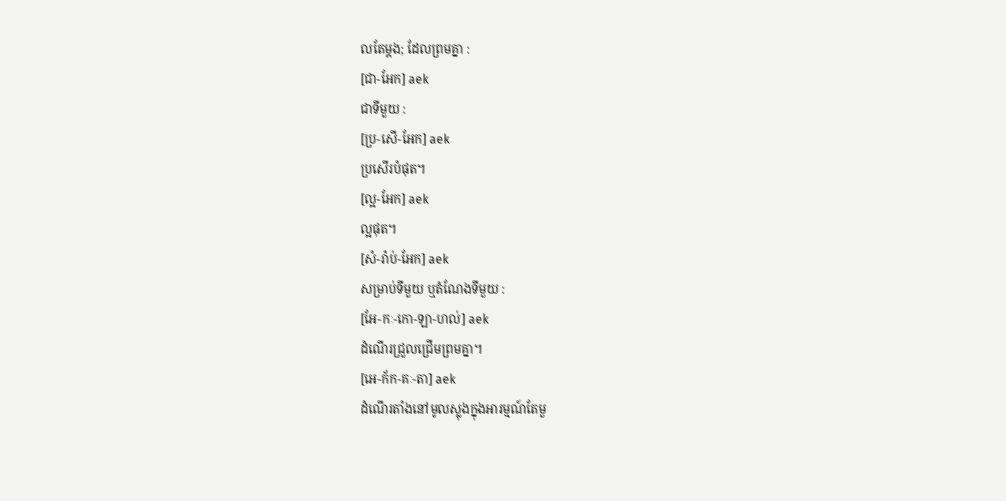លតែម្ដង; ដែលព្រមគ្នា :
[ជា-អែក] aek
ជាទីមួយ :
[ប្រ-សើ-អែក] aek
ប្រសើរបំផុត។
[ល្អ-អែក] aek
ល្អផុត។
[សំ-រ៉ាប់-អែក] aek
សម្រាប់ទីមួយ ឬតំណែងទីមួយ :
[អែ-កៈ-កោ-ឡា-ហល់] aek
ដំណើរជ្រួលជ្រើមព្រមគ្នា។
[អេ-ក័ក-គៈ-តា] aek
ដំណើរតាំងនៅមូលស្លុងក្នុងអារម្មណ៍តែមួ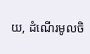យ, ដំណើរមូលចិ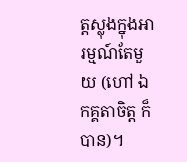ត្តស្លុងក្នុងអារម្មណ៍តែមួយ (ហៅ ឯកគ្គតាចិត្ត ក៏បាន)។